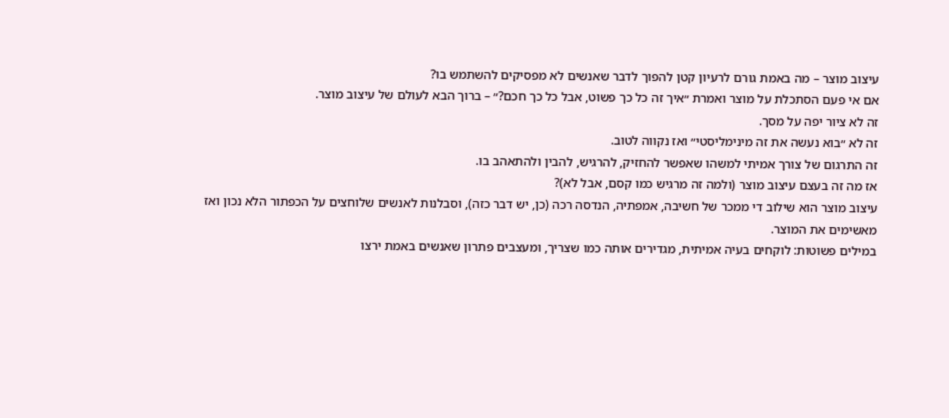עיצוב מוצר – מה באמת גורם לרעיון קטן להפוך לדבר שאנשים לא מפסיקים להשתמש בו?
אם אי פעם הסתכלת על מוצר ואמרת ״איך זה כל כך פשוט, אבל כל כך חכם?״ – ברוך הבא לעולם של עיצוב מוצר.
זה לא ציור יפה על מסך.
זה לא ״בוא נעשה את זה מינימליסטי״ ואז נקווה לטוב.
זה התרגום של צורך אמיתי למשהו שאפשר להחזיק, להרגיש, להבין ולהתאהב בו.
אז מה זה בעצם עיצוב מוצר (ולמה זה מרגיש כמו קסם, אבל לא)?
עיצוב מוצר הוא שילוב די ממכר של חשיבה, אמפתיה, הנדסה רכה (כן, יש דבר כזה), וסבלנות לאנשים שלוחצים על הכפתור הלא נכון ואז מאשימים את המוצר.
במילים פשוטות: לוקחים בעיה אמיתית, מגדירים אותה כמו שצריך, ומעצבים פתרון שאנשים באמת ירצו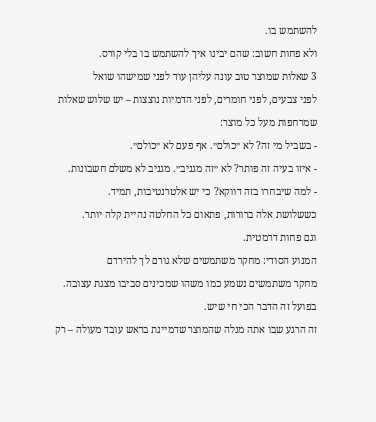להשתמש בו.
ולא פחות חשוב: שהם יבינו איך להשתמש בו בלי קורס.
3 שאלות שמוצר טוב עונה עליהן עוד לפני שמישהו שואל
לפני צבעים, לפני חומרים, לפני הדמיות נוצצות – יש שלוש שאלות שמרחפות מעל כל מוצר:
- בשביל מי זה? לא ״כולם״. אף פעם לא ״כולם״.
- איזו בעיה זה פותר? לא ״זה מגניב״. מגניב לא משלם חשבונות.
- למה שיבחרו בזה דווקא? כי יש אלטרנטיבות, תמיד.
כששלושת אלה ברורות, פתאום כל החלטה נהיית קלה יותר.
וגם פחות דרמטית.
המנוע הסודי: מחקר משתמשים שלא גורם לך להירדם
מחקר משתמשים נשמע כמו משהו שמכינים סביבו מצגת עצובה.
בפועל זה הדבר הכי חי שיש.
זה הרגע שבו אתה מגלה שהמוצר שדמיינת בראש עובד מעולה – רק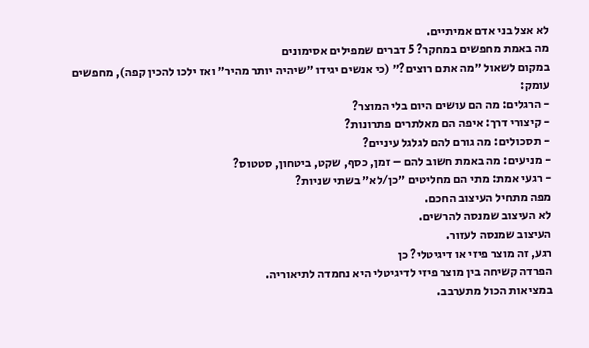לא אצל בני אדם אמיתיים.
מה באמת מחפשים במחקר? 5 דברים שמפילים אסימונים
במקום לשאול ״מה אתם רוצים?״ (כי אנשים יגידו ״שיהיה יותר מהיר״ ואז ילכו להכין קפה), מחפשים עומק:
- הרגלים: מה הם עושים היום בלי המוצר?
- קיצורי דרך: איפה הם מאלתרים פתרונות?
- תסכולים: מה גורם להם לגלגל עיניים?
- מניעים: מה באמת חשוב להם – זמן, כסף, שקט, ביטחון, סטטוס?
- רגעי אמת: מתי הם מחליטים ״כן/לא״ בשתי שניות?
מפה מתחיל העיצוב החכם.
לא העיצוב שמנסה להרשים.
העיצוב שמנסה לעזור.
רגע, זה מוצר פיזי או דיגיטלי? כן
הפרדה קשיחה בין מוצר פיזי לדיגיטלי היא נחמדה לתיאוריה.
במציאות הכול מתערבב.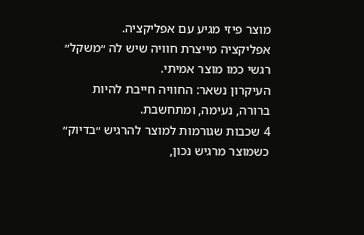מוצר פיזי מגיע עם אפליקציה.
אפליקציה מייצרת חוויה שיש לה ״משקל״ רגשי כמו מוצר אמיתי.
העיקרון נשאר: החוויה חייבת להיות ברורה, נעימה, ומתחשבת.
4 שכבות שגורמות למוצר להרגיש ״בדיוק״
כשמוצר מרגיש נכון,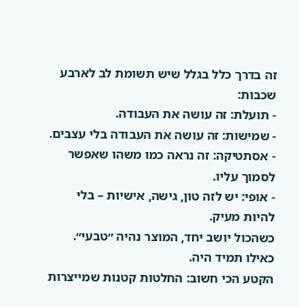זה בדרך כלל בגלל שיש תשומת לב לארבע שכבות:
- תועלת: זה עושה את העבודה.
- שמישות: זה עושה את העבודה בלי עצבים.
- אסתטיקה: זה נראה כמו משהו שאפשר לסמוך עליו.
- אופי: יש לזה טון, גישה, אישיות – בלי להיות מעיק.
כשהכול יושב יחד, המוצר נהיה ״טבעי״.
כאילו תמיד היה.
הקטע הכי חשוב: החלטות קטנות שמייצרות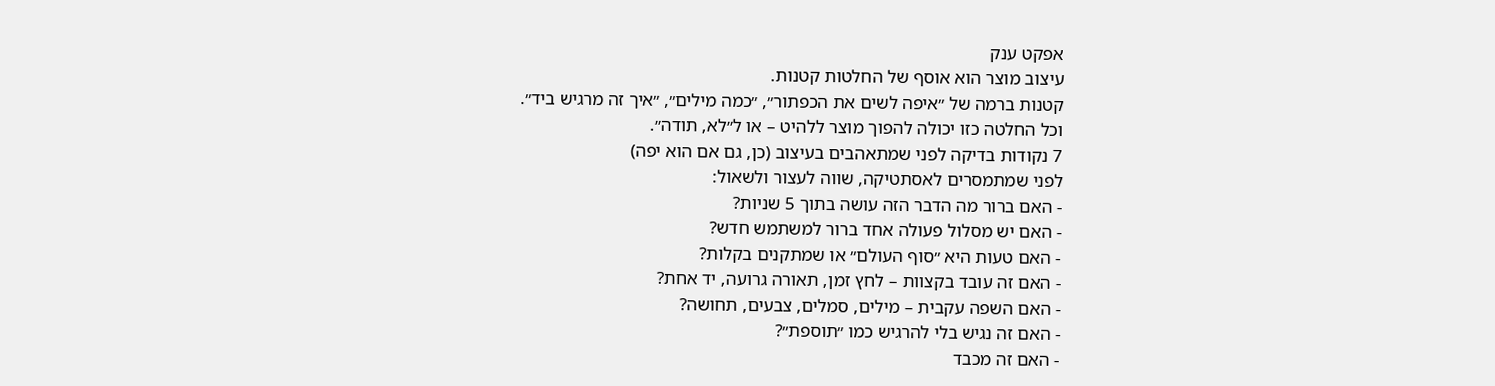אפקט ענק
עיצוב מוצר הוא אוסף של החלטות קטנות.
קטנות ברמה של ״איפה לשים את הכפתור״, ״כמה מילים״, ״איך זה מרגיש ביד״.
וכל החלטה כזו יכולה להפוך מוצר ללהיט – או ל״לא, תודה״.
7 נקודות בדיקה לפני שמתאהבים בעיצוב (כן, גם אם הוא יפה)
לפני שמתמסרים לאסתטיקה, שווה לעצור ולשאול:
- האם ברור מה הדבר הזה עושה בתוך 5 שניות?
- האם יש מסלול פעולה אחד ברור למשתמש חדש?
- האם טעות היא ״סוף העולם״ או שמתקנים בקלות?
- האם זה עובד בקצוות – לחץ זמן, תאורה גרועה, יד אחת?
- האם השפה עקבית – מילים, סמלים, צבעים, תחושה?
- האם זה נגיש בלי להרגיש כמו ״תוספת״?
- האם זה מכבד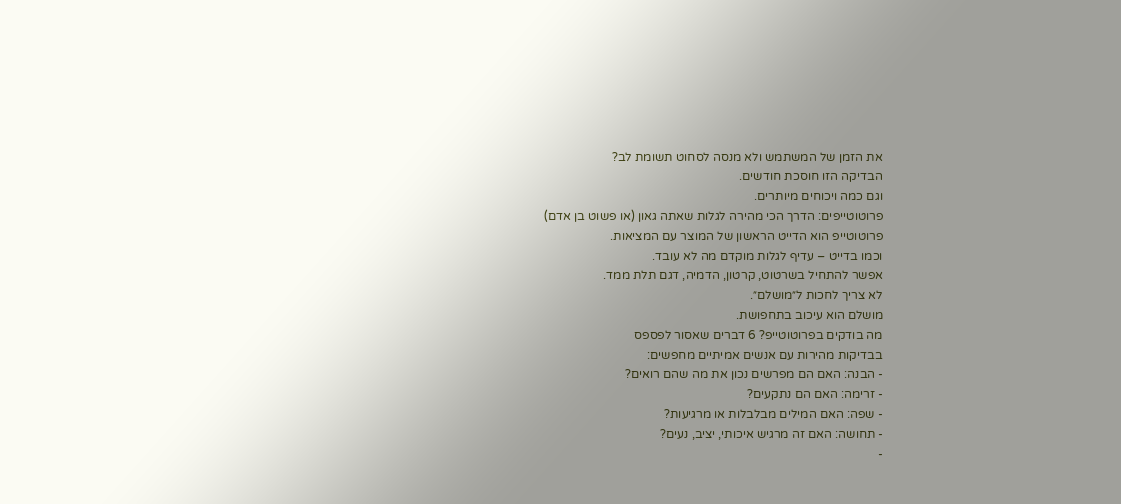את הזמן של המשתמש ולא מנסה לסחוט תשומת לב?
הבדיקה הזו חוסכת חודשים.
וגם כמה ויכוחים מיותרים.
פרוטוטייפים: הדרך הכי מהירה לגלות שאתה גאון (או פשוט בן אדם)
פרוטוטייפ הוא הדייט הראשון של המוצר עם המציאות.
וכמו בדייט – עדיף לגלות מוקדם מה לא עובד.
אפשר להתחיל בשרטוט, קרטון, הדמיה, דגם תלת ממד.
לא צריך לחכות ל״מושלם״.
מושלם הוא עיכוב בתחפושת.
מה בודקים בפרוטוטייפ? 6 דברים שאסור לפספס
בבדיקות מהירות עם אנשים אמיתיים מחפשים:
- הבנה: האם הם מפרשים נכון את מה שהם רואים?
- זרימה: האם הם נתקעים?
- שפה: האם המילים מבלבלות או מרגיעות?
- תחושה: האם זה מרגיש איכותי, יציב, נעים?
-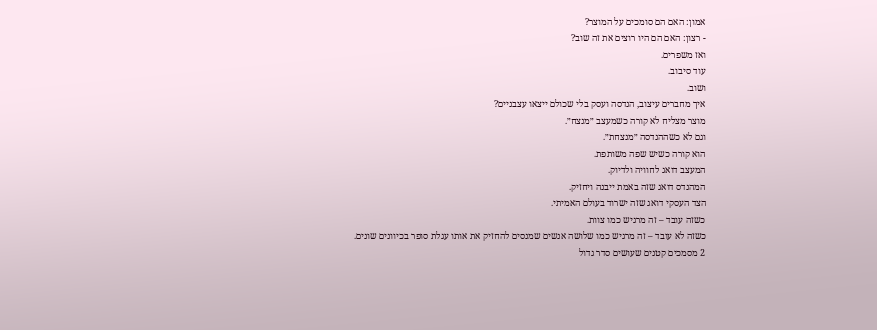אמון: האם הם סומכים על המוצר?
- רצון: האם הם היו רוצים את זה שוב?
ואז משפרים.
עוד סיבוב.
ושוב.
איך מחברים עיצוב, הנדסה ועסק בלי שכולם ייצאו עצבניים?
מוצר מצליח לא קורה כשמעצב ״מנצח״.
וגם לא כשההנדסה ״מנצחת״.
הוא קורה כשיש שפה משותפת.
המעצב דואג לחוויה ולדיוק.
המהנדס דואג שזה באמת ייבנה ויחזיק.
הצד העסקי דואג שזה ישרוד בעולם האמיתי.
כשזה עובד – זה מרגיש כמו צוות.
כשזה לא עובד – זה מרגיש כמו שלושה אנשים שמנסים להחזיק את אותו עגלת סופר בכיוונים שונים.
2 מסמכים קטנים שעושים סדר גדול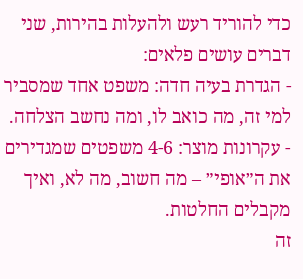כדי להוריד רעש ולהעלות בהירות, שני דברים עושים פלאים:
- הגדרת בעיה חדה: משפט אחד שמסביר למי זה, מה כואב לו, ומה נחשב הצלחה.
- עקרונות מוצר: 4-6 משפטים שמגדירים את ה״אופי״ – מה חשוב, מה לא, ואיך מקבלים החלטות.
זה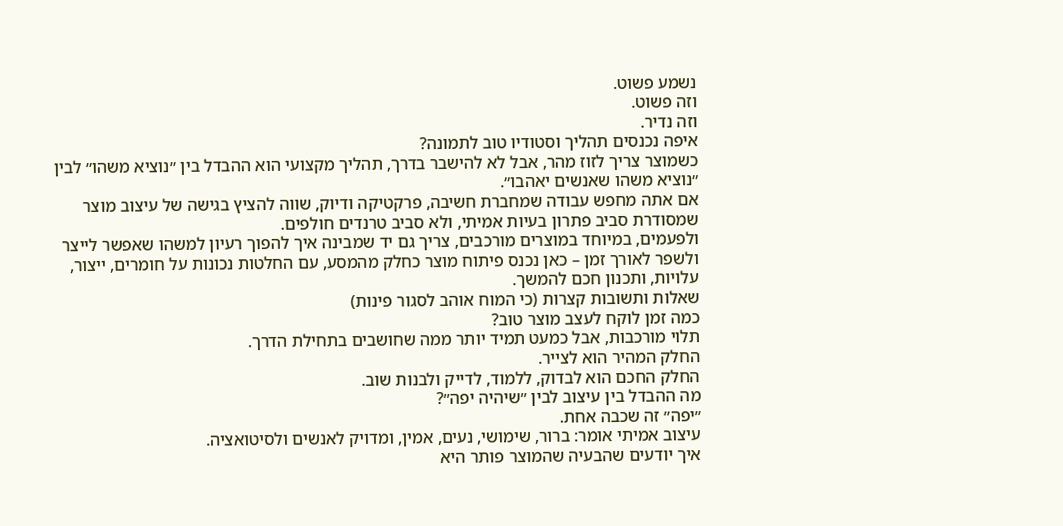נשמע פשוט.
וזה פשוט.
וזה נדיר.
איפה נכנסים תהליך וסטודיו טוב לתמונה?
כשמוצר צריך לזוז מהר, אבל לא להישבר בדרך, תהליך מקצועי הוא ההבדל בין ״נוציא משהו״ לבין ״נוציא משהו שאנשים יאהבו״.
אם אתה מחפש עבודה שמחברת חשיבה, פרקטיקה ודיוק, שווה להציץ בגישה של עיצוב מוצר שמסודרת סביב פתרון בעיות אמיתי, ולא סביב טרנדים חולפים.
ולפעמים, במיוחד במוצרים מורכבים, צריך גם יד שמבינה איך להפוך רעיון למשהו שאפשר לייצר ולשפר לאורך זמן – כאן נכנס פיתוח מוצר כחלק מהמסע, עם החלטות נכונות על חומרים, ייצור, עלויות, ותכנון חכם להמשך.
שאלות ותשובות קצרות (כי המוח אוהב לסגור פינות)
כמה זמן לוקח לעצב מוצר טוב?
תלוי מורכבות, אבל כמעט תמיד יותר ממה שחושבים בתחילת הדרך.
החלק המהיר הוא לצייר.
החלק החכם הוא לבדוק, ללמוד, לדייק ולבנות שוב.
מה ההבדל בין עיצוב לבין ״שיהיה יפה״?
״יפה״ זה שכבה אחת.
עיצוב אמיתי אומר: ברור, שימושי, נעים, אמין, ומדויק לאנשים ולסיטואציה.
איך יודעים שהבעיה שהמוצר פותר היא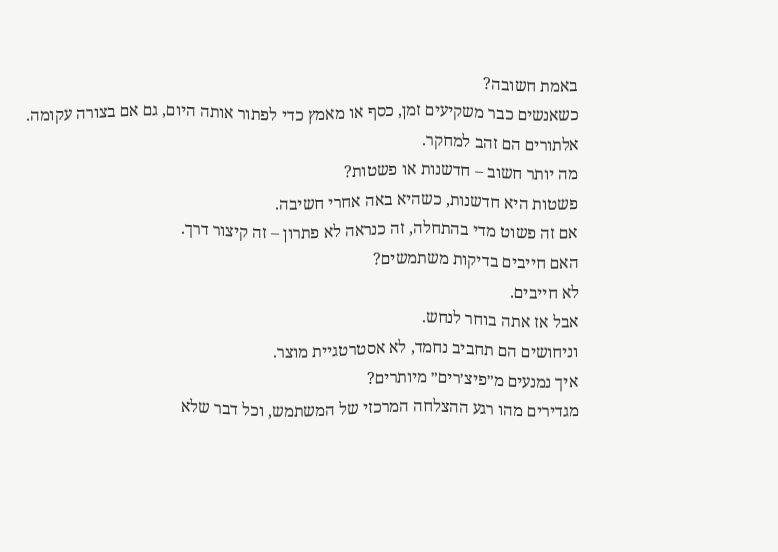באמת חשובה?
כשאנשים כבר משקיעים זמן, כסף או מאמץ כדי לפתור אותה היום, גם אם בצורה עקומה.
אלתורים הם זהב למחקר.
מה יותר חשוב – חדשנות או פשטות?
פשטות היא חדשנות, כשהיא באה אחרי חשיבה.
אם זה פשוט מדי בהתחלה, זה כנראה לא פתרון – זה קיצור דרך.
האם חייבים בדיקות משתמשים?
לא חייבים.
אבל אז אתה בוחר לנחש.
וניחושים הם תחביב נחמד, לא אסטרטגיית מוצר.
איך נמנעים מ״פיצ׳רים״ מיותרים?
מגדירים מהו רגע ההצלחה המרכזי של המשתמש, וכל דבר שלא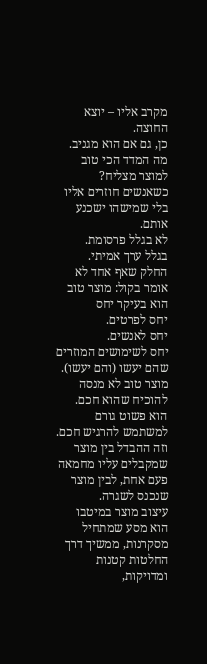מקרב אליו – יוצא החוצה.
כן, גם אם הוא מגניב.
מה המדד הכי טוב למוצר מצליח?
כשאנשים חוזרים אליו בלי שמישהו ישכנע אותם.
לא בגלל פרסומת.
בגלל ערך אמיתי.
החלק שאף אחד לא אומר בקול: מוצר טוב הוא בעיקר יחס
יחס לפרטים.
יחס לאנשים.
יחס לשימושים המוזרים שהם יעשו (והם יעשו).
מוצר טוב לא מנסה להוכיח שהוא חכם.
הוא פשוט גורם למשתמש להרגיש חכם.
וזה ההבדל בין מוצר שמקבלים עליו מחמאה פעם אחת, לבין מוצר שנכנס לשגרה.
עיצוב מוצר במיטבו הוא מסע שמתחיל מסקרנות, ממשיך דרך החלטות קטנות ומדויקות,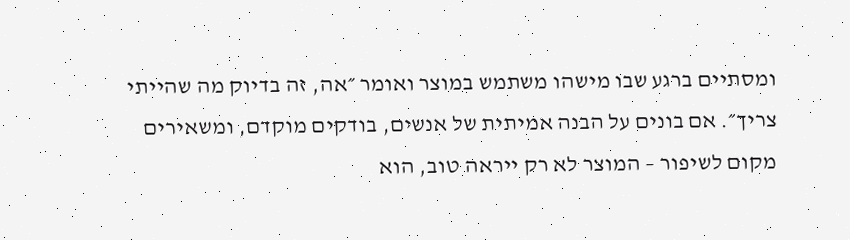ומסתיים ברגע שבו מישהו משתמש במוצר ואומר ״אה, זה בדיוק מה שהייתי צריך״. אם בונים על הבנה אמיתית של אנשים, בודקים מוקדם, ומשאירים מקום לשיפור – המוצר לא רק ייראה טוב, הוא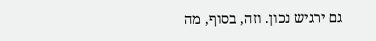גם ירגיש נכון. וזה, בסוף, מה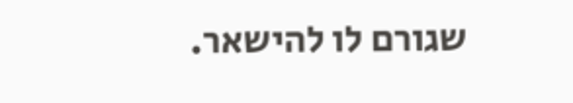שגורם לו להישאר.